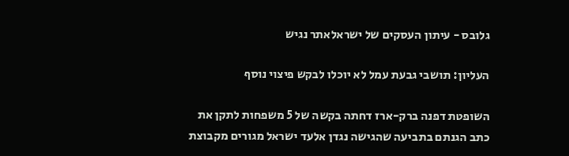גלובס - עיתון העסקים של ישראלאתר נגיש

העליון: תושבי גבעת עמל לא יוכלו לבקש פיצוי נוסף

השופטת דפנה ברק-ארז דחתה בקשה של 5 משפחות לתקן את כתב הגנתם בתביעה שהגישה נגדן אלעד ישראל מגורים מקבוצת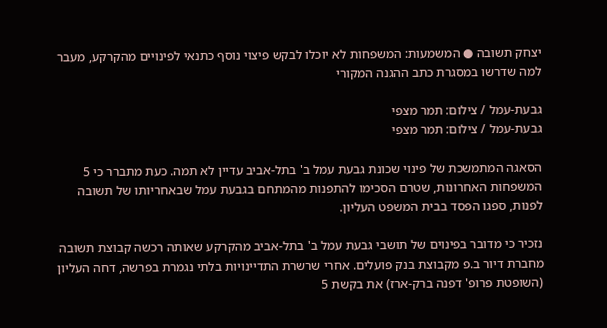יצחק תשובה ● המשמעות: המשפחות לא יוכלו לבקש פיצוי נוסף כתנאי לפינויים מהקרקע, מעבר למה שדרשו במסגרת כתב ההגנה המקורי

גבעת-עמל / צילום: תמר מצפי
גבעת-עמל / צילום: תמר מצפי

הסאגה המתמשכת של פינוי שכונת גבעת עמל ב' בתל-אביב עדיין לא תמה. כעת מתברר כי 5 המשפחות האחרונות, שטרם הסכימו להתפנות מהמתחם בגבעת עמל שבאחריותו של תשובה לפנות, ספגו הפסד בבית המשפט העליון.

נזכיר כי מדובר בפינוים של תושבי גבעת עמל ב' בתל-אביב מהקרקע שאותה רכשה קבוצת תשובה מחברת דיור ב.פ מקבוצת בנק פועלים. אחרי שרשרת התדיינויות בלתי נגמרת בפרשה, דחה העליון (השופטת פרופ' דפנה ברק-ארז) את בקשת 5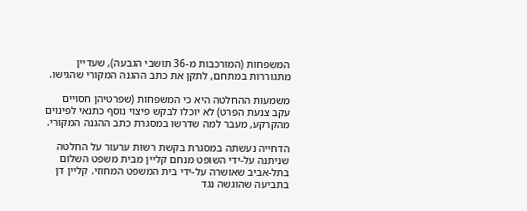המשפחות (המורכבות מ-36 תושבי הגבעה), שעדיין מתגוררות במתחם, לתקן את כתב ההגנה המקורי שהגישו.

משמעות ההחלטה היא כי המשפחות (שפרטיהן חסויים עקב צנעת הפרט) לא יוכלו לבקש פיצוי נוסף כתנאי לפינוים מהקרקע, מעבר למה שדרשו במסגרת כתב ההגנה המקורי.

הדחייה נעשתה במסגרת בקשת רשות ערעור על החלטה שניתנה על-ידי השופט מנחם קליין מבית משפט השלום בתל-אביב שאושרה על-ידי בית המשפט המחוזי. קליין דן בתביעה שהוגשה נגד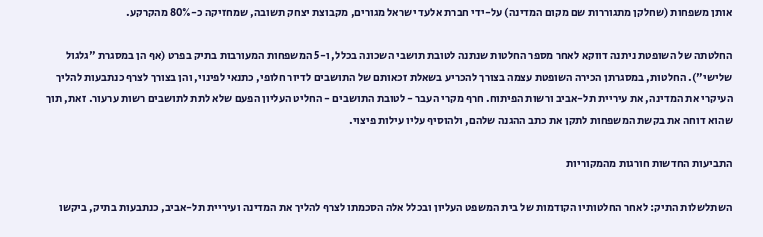אותן משפחות (שחלקן מתגוררות שם מקום המדינה) על-ידי חברת אלעד ישראל מגורים, מקבוצת יצחק תשובה, שמחזיקה כ-80% מהקרקע.

החלטתה של השופטת ניתנה דווקא לאחר מספר החלטות שנתנה לטובת תושבי השכונה בכלל, ו-5 המשפחות המעורבות בתיק בפרט (אף הן במסגרת "גלגול שלישי"). החלטות, במסגרתן הכירה השופטת עצמה בצורך להכריע בשאלת זכאותם של התושבים לדיור חלופי, כתנאי לפינוי, והן בצורך לצרף כנתבעות להליך העיקרי את המדינה, את עיריית תל-אביב ורשות הפיתוח. חרף מקרי העבר - לטובת התושבים - החליט העליון הפעם שלא לתת לתושבים רשות ערעור. זאת, תוך שהוא דוחה את בקשת המשפחות לתקן את כתב ההגנה שלהם, ולהוסיף עליו עילות פיצוי.

התביעות החדשות חורגות מהמקוריות

השתלשלות התיק: לאחר החלטותיו הקודמות של בית המשפט העליון ובכלל אלה הסכמתו לצרף להליך את המדינה ועיריית תל-אביב, כנתבעות בתיק, ביקשו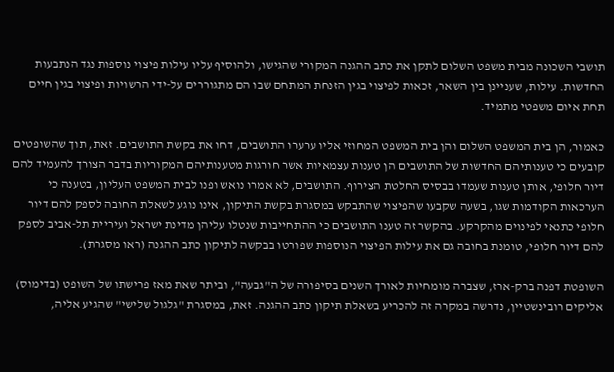תושבי השכונה מבית משפט השלום לתקן את כתב ההגנה המקורי שהגישו, ולהוסיף עליו עילות פיצוי נוספות נגד הנתבעות החדשות. עילות, שעניינן בין השאר, זכאות לפיצוי בגין הזנחת המתחם שבו הם מתגוררים על-ידי הרשויות ופיצוי בגין חיים תחת איום משפטי מתמיד.

כאמור, הן בית המשפט השלום והן בית המשפט המחוזי אליו ערערו התושבים, דחו את בקשת התושבים. זאת, תוך שהשופטים קובעים כי טענותיהם החדשות של התושבים הן טענות עצמאיות אשר חורגות מטענותיהם המקוריות בדבר הצורך להעמיד להם דיור חלופי, אותן טענות שעמדו בבסיס החלטת הצירוף. התושבים, לא אמרו נואש ופנו לבית המשפט העליון, בטענה כי הערכאות הקודמות שגו, בשעה שקבעו שהפיצוי שהתבקש במסגרת בקשת התיקון, אינו נוגע לשאלת החובה לספק להם דיור חלופי כתנאי לפינוים מהקרקע. בהקשר זה טענו התושבים כי ההתחייבות שנטלו עליהן מדינת ישראל ועיריית תל-אביב לספק להם דיור חלופי, טומנת בחובה גם את עילות הפיצוי הנוספות שפורטו בבקשה לתיקון כתב ההגנה (ראו מסגרת).

השופטת דפנה ברק-ארז, שצברה מומחיות לאורך השנים בסיפורה של ה"גבעה", וביתר שאת מאז פרישתו של השופט (בדימוס) אליקים רובינשטיין, נדרשה במקרה זה להכריע בשאלת תיקון כתב ההגנה. זאת, במסגרת "גלגול שלישי" שהגיע אליה,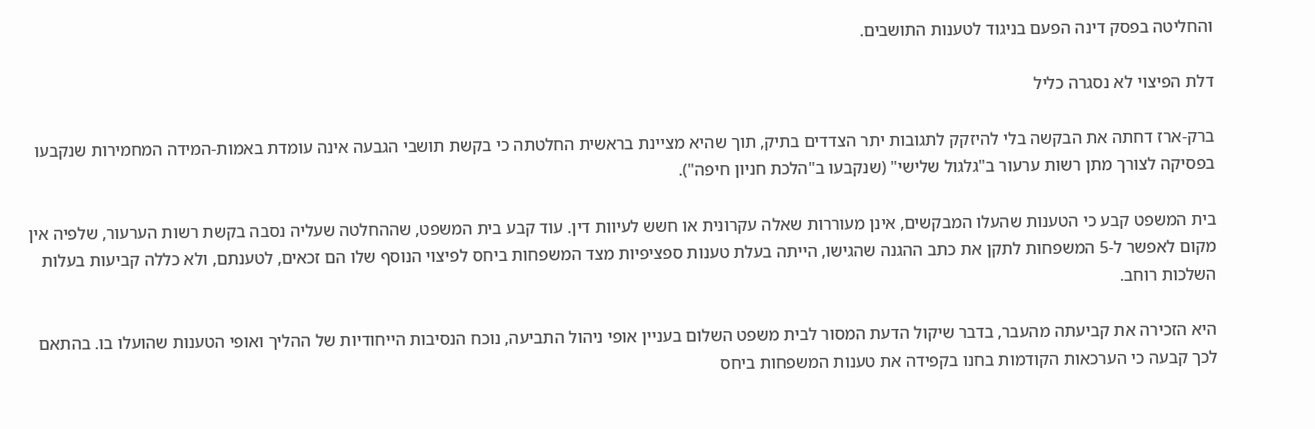והחליטה בפסק דינה הפעם בניגוד לטענות התושבים.

דלת הפיצוי לא נסגרה כליל

ברק-ארז דחתה את הבקשה בלי להיזקק לתגובות יתר הצדדים בתיק, תוך שהיא מציינת בראשית החלטתה כי בקשת תושבי הגבעה אינה עומדת באמות-המידה המחמירות שנקבעו בפסיקה לצורך מתן רשות ערעור ב"גלגול שלישי" (שנקבעו ב"הלכת חניון חיפה").

בית המשפט קבע כי הטענות שהעלו המבקשים, אינן מעוררות שאלה עקרונית או חשש לעיוות דין. עוד קבע בית המשפט, שההחלטה שעליה נסבה בקשת רשות הערעור, שלפיה אין מקום לאפשר ל-5 המשפחות לתקן את כתב ההגנה שהגישו, הייתה בעלת טענות ספציפיות מצד המשפחות ביחס לפיצוי הנוסף שלו הם זכאים, לטענתם, ולא כללה קביעות בעלות השלכות רוחב.

היא הזכירה את קביעתה מהעבר, בדבר שיקול הדעת המסור לבית משפט השלום בעניין אופי ניהול התביעה, נוכח הנסיבות הייחודיות של ההליך ואופי הטענות שהועלו בו. בהתאם לכך קבעה כי הערכאות הקודמות בחנו בקפידה את טענות המשפחות ביחס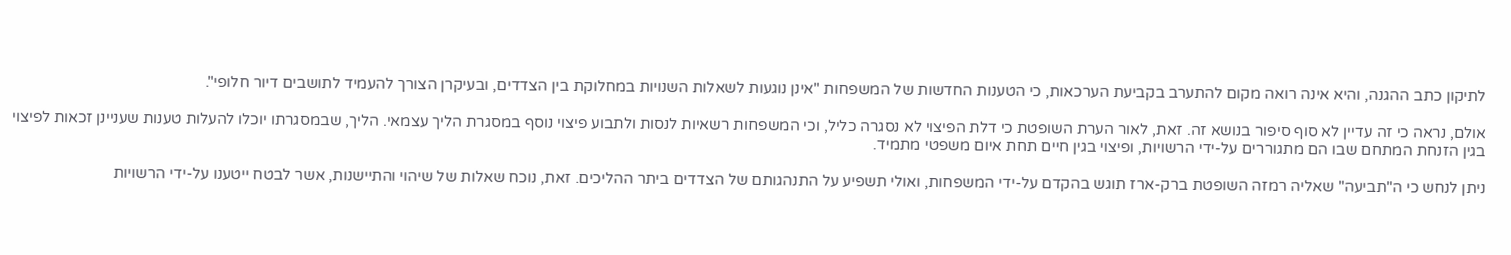לתיקון כתב ההגנה, והיא אינה רואה מקום להתערב בקביעת הערכאות, כי הטענות החדשות של המשפחות "אינן נוגעות לשאלות השנויות במחלוקת בין הצדדים, ובעיקרן הצורך להעמיד לתושבים דיור חלופי".

אולם, נראה כי זה עדיין לא סוף סיפור בנושא זה. זאת, לאור הערת השופטת כי דלת הפיצוי לא נסגרה כליל, וכי המשפחות רשאיות לנסות ולתבוע פיצוי נוסף במסגרת הליך עצמאי. הליך, שבמסגרתו יוכלו להעלות טענות שעניינן זכאות לפיצוי בגין הזנחת המתחם שבו הם מתגוררים על-ידי הרשויות, ופיצוי בגין חיים תחת איום משפטי מתמיד.

ניתן לנחש כי ה"תביעה" שאליה רמזה השופטת ברק-ארז תוגש בהקדם על-ידי המשפחות, ואולי תשפיע על התנהגותם של הצדדים ביתר ההליכים. זאת, נוכח שאלות של שיהוי והתיישנות, אשר לבטח ייטענו על-ידי הרשויות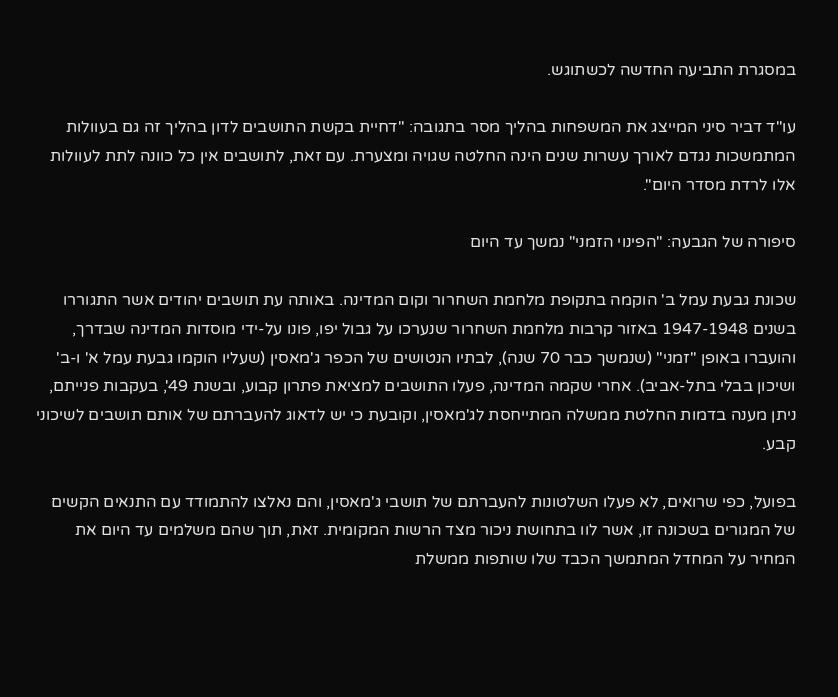במסגרת התביעה החדשה לכשתוגש.

עו"ד דביר סיני המייצג את המשפחות בהליך מסר בתגובה: "דחיית בקשת התושבים לדון בהליך זה גם בעוולות המתמשכות נגדם לאורך עשרות שנים הינה החלטה שגויה ומצערת. עם זאת, לתושבים אין כל כוונה לתת לעוולות אלו לרדת מסדר היום".

סיפורה של הגבעה: "הפינוי הזמני" נמשך עד היום

שכונת גבעת עמל ב' הוקמה בתקופת מלחמת השחרור וקום המדינה. באותה עת תושבים יהודים אשר התגוררו בשנים 1947-1948 באזור קרבות מלחמת השחרור שנערכו על גבול יפו, פונו על-ידי מוסדות המדינה שבדרך, והועברו באופן "זמני" (שנמשך כבר 70 שנה), לבתיו הנטושים של הכפר ג'מאסין (שעליו הוקמו גבעת עמל א' ו-ב' ושיכון בבלי בתל-אביב). אחרי שקמה המדינה, פעלו התושבים למציאת פתרון קבוע, ובשנת 49', בעקבות פנייתם, ניתן מענה בדמות החלטת ממשלה המתייחסת לג'מאסין, וקובעת כי יש לדאוג להעברתם של אותם תושבים לשיכוני קבע.

בפועל, כפי שרואים, לא פעלו השלטונות להעברתם של תושבי ג'מאסין, והם נאלצו להתמודד עם התנאים הקשים של המגורים בשכונה זו, אשר לוו בתחושת ניכור מצד הרשות המקומית. זאת, תוך שהם משלמים עד היום את המחיר על המחדל המתמשך הכבד שלו שותפות ממשלת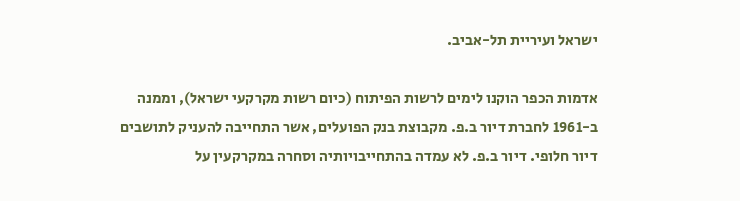ישראל ועיריית תל-אביב.

אדמות הכפר הוקנו לימים לרשות הפיתוח (כיום רשות מקרקעי ישראל), וממנה ב-1961 לחברת דיור ב.פ. מקבוצת בנק הפועלים, אשר התחייבה להעניק לתושבים דיור חלופי. דיור ב.פ. לא עמדה בהתחייבויותיה וסחרה במקרקעין על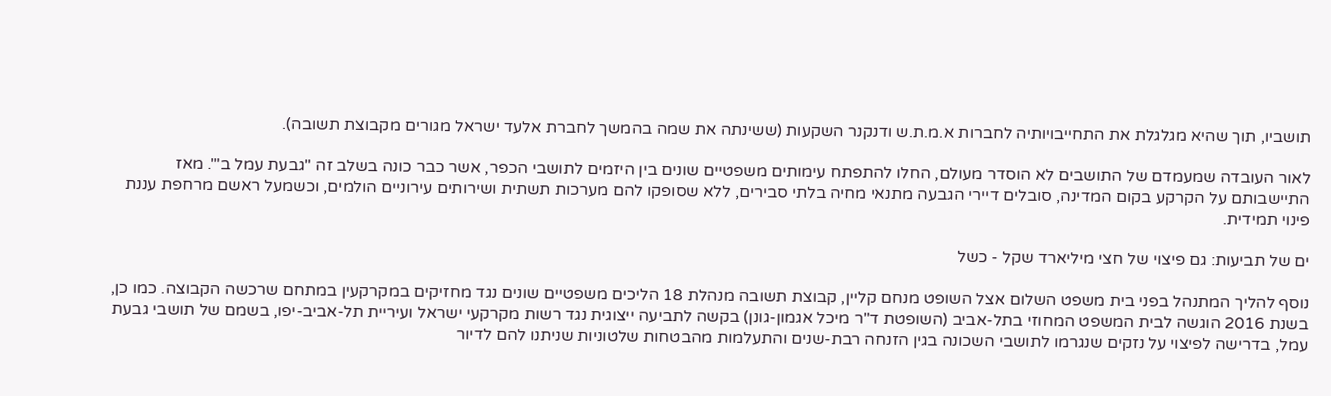תושביו, תוך שהיא מגלגלת את התחייבויותיה לחברות א.מ.ת.ש ודנקנר השקעות (ששינתה את שמה בהמשך לחברת אלעד ישראל מגורים מקבוצת תשובה).

לאור העובדה שמעמדם של התושבים לא הוסדר מעולם, החלו להתפתח עימותים משפטיים שונים בין היזמים לתושבי הכפר, אשר כבר כונה בשלב זה "גבעת עמל ב'". מאז התיישבותם על הקרקע בקום המדינה, סובלים דיירי הגבעה מתנאי מחיה בלתי סבירים, ללא שסופקו להם מערכות תשתית ושירותים עירוניים הולמים, וכשמעל ראשם מרחפת עננת פינוי תמידית.

ים של תביעות: גם פיצוי של חצי מיליארד שקל - כשל

נוסף להליך המתנהל בפני בית משפט השלום אצל השופט מנחם קליין, קבוצת תשובה מנהלת 18 הליכים משפטיים שונים נגד מחזיקים במקרקעין במתחם שרכשה הקבוצה. כמו כן, בשנת 2016 הוגשה לבית המשפט המחוזי בתל-אביב (השופטת ד"ר מיכל אגמון-גונן) בקשה לתביעה ייצוגית נגד רשות מקרקעי ישראל ועיריית תל-אביב-יפו, בשמם של תושבי גבעת עמל, בדרישה לפיצוי על נזקים שנגרמו לתושבי השכונה בגין הזנחה רבת-שנים והתעלמות מהבטחות שלטוניות שניתנו להם לדיור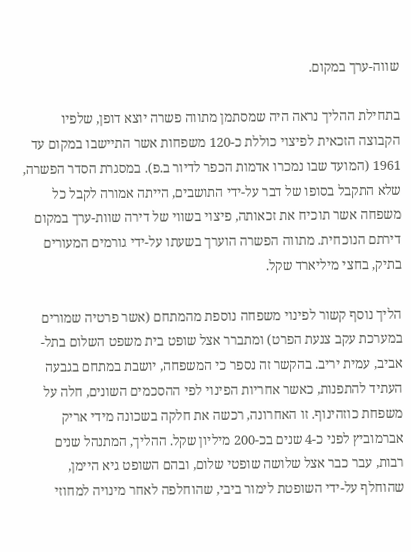שווה-ערך במקום.

בתחילת ההליך נראה היה שמסתמן מתווה פשרה יוצא דופן, שלפיו הקבוצה הזכאית לפיצוי כוללת כ-120 משפחות אשר התיישבו במקום עד 1961 (המועד שבו נמכרו אדמות הכפר לדיור ב.פ). במסגרת הסדר הפשרה, שלא התקבל בסופו של דבר על-ידי התושבים, הייתה אמורה לקבל כל משפחה אשר תוכיח את זכאותה, פיצוי בשווי של דירה שוות-ערך במקום דירתם הנוכחית. מתווה הפשרה הוערך בשעתו על-ידי גורמים המעורים בתיק, בחצי מיליארד שקל.

הליך נוסף קשור לפינוי משפחה נוספת מהמתחם (אשר פרטיה שמורים במערכת עקב צנעת הפרט) ומתברר אצל שופט בית משפט השלום בתל-אביב, עמית יריב. בהקשר זה נספר כי המשפחה, יושבת במתחם בגבעה העתיד להתפנות, כאשר אחריות הפינוי לפי ההסכמים השונים, חלה על משפחת כוזהינוף. זו האחרונה, רכשה את חלקה בשכונה מידי אריק אברמוביץ לפני כ-4 שנים בכ-200 מיליון שקל. ההליך, המתנהל שנים רבות, עבר כבר אצל שלושה שופטי שלום, ובהם השופט גיא היימן, שהוחלף על-ידי השופטת לימור ביבי, שהוחלפה לאחר מינויה למחוזי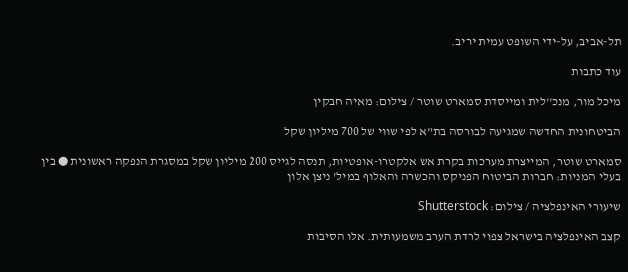תל-אביב, על-ידי השופט עמית יריב.

עוד כתבות

מיכל מור, מנכ''לית ומייסדת סמארט שוטר / צילום: מאיה חבקין

הביטחונית החדשה שמגיעה לבורסה בת"א לפי שווי של 700 מיליון שקל

סמארט שוטר, המייצרת מערכות בקרת אש אלקטרו-אופטיות, תנסה לגייס 200 מיליון שקל במסגרת הנפקה ראשונית ● בין בעלי המניות: חברות הביטוח הפניקס והכשרה והאלוף במיל' ניצן אלון

שיעורי האינפלציה / צילום: Shutterstock

קצב האינפלציה בישראל צפוי לרדת הערב משמעותית. אלו הסיבות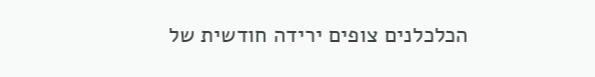הכלכלנים צופים ירידה חודשית של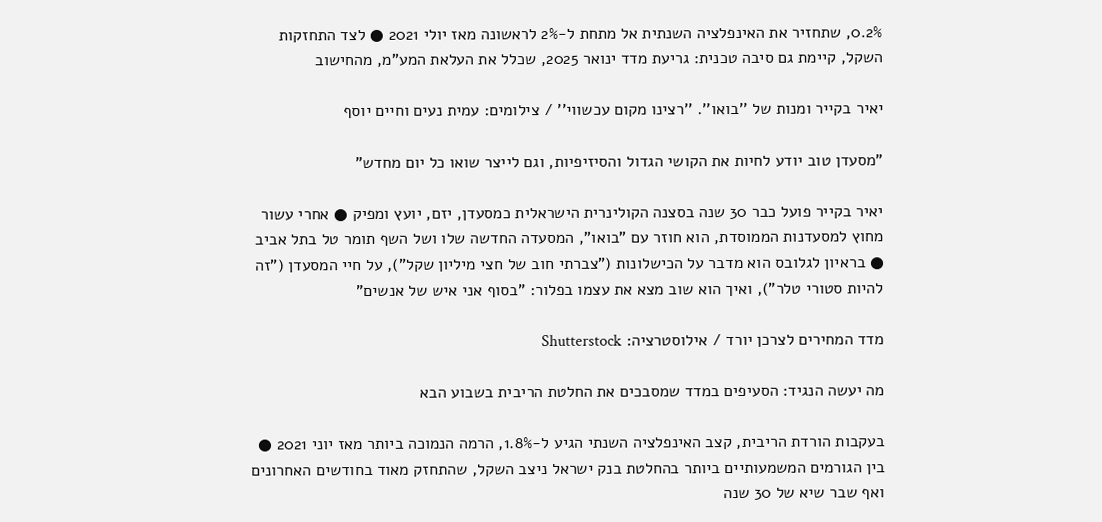0.2%, שתחזיר את האינפלציה השנתית אל מתחת ל-2% לראשונה מאז יולי 2021 ● לצד התחזקות השקל, קיימת גם סיבה טכנית: גריעת מדד ינואר 2025, שכלל את העלאת המע"מ, מהחישוב

יאיר בקייר ומנות של ''בואו''. ''רצינו מקום עכשווי'' / צילומים: עמית נעים וחיים יוסף

"מסעדן טוב יודע לחיות את הקושי הגדול והסיזיפיות, וגם לייצר שואו כל יום מחדש"

יאיר בקייר פועל כבר 30 שנה בסצנה הקולינרית הישראלית כמסעדן, יזם, יועץ ומפיק ● אחרי עשור מחוץ למסעדנות הממוסדת, הוא חוזר עם "בואו", המסעדה החדשה שלו ושל השף תומר טל בתל אביב ● בראיון לגלובס הוא מדבר על הכישלונות ("צברתי חוב של חצי מיליון שקל"), על חיי המסעדן ("זה להיות סטורי טלר"), ואיך הוא שוב מצא את עצמו בפלור: "בסוף אני איש של אנשים"

מדד המחירים לצרכן יורד / אילוסטרציה: Shutterstock

מה יעשה הנגיד: הסעיפים במדד שמסבכים את החלטת הריבית בשבוע הבא

בעקבות הורדת הריבית, קצב האינפלציה השנתי הגיע ל-1.8%, הרמה הנמוכה ביותר מאז יוני 2021 ● בין הגורמים המשמעותיים ביותר בהחלטת בנק ישראל ניצב השקל, שהתחזק מאוד בחודשים האחרונים ואף שבר שיא של 30 שנה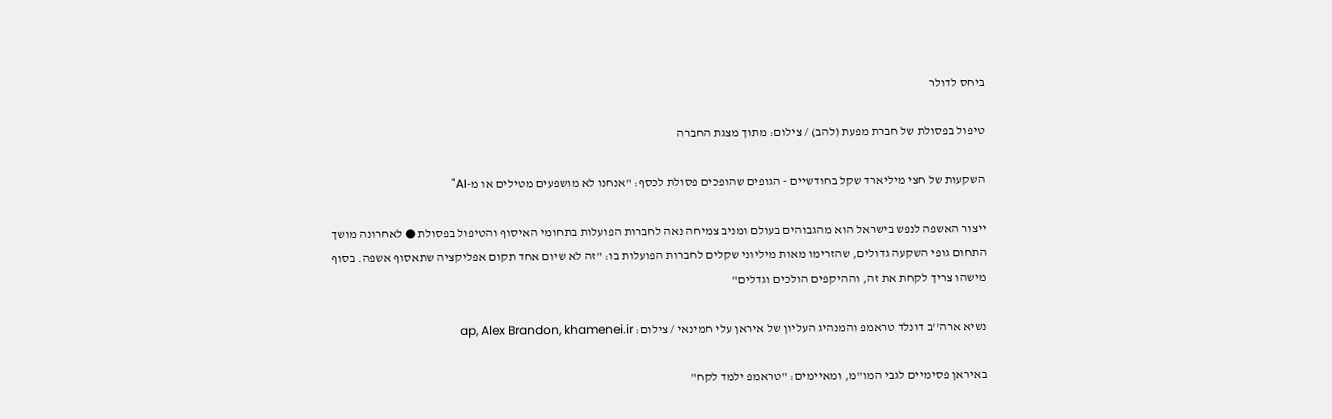ביחס לדולר

טיפול בפסולת של חברת מפעת (להב) / צילום: מתוך מצגת החברה

השקעות של חצי מיליארד שקל בחודשיים - הגופים שהופכים פסולת לכסף: "אנחנו לא מושפעים מטילים או מ-AI"

ייצור האשפה לנפש בישראל הוא מהגבוהים בעולם ומניב צמיחה נאה לחברות הפועלות בתחומי האיסוף והטיפול בפסולת ● לאחרונה מושך התחום גופי השקעה גדולים, שהזרימו מאות מיליוני שקלים לחברות הפועלות בו: "זה לא שיום אחד תקום אפליקציה שתאסוף אשפה. בסוף מישהו צריך לקחת את זה, וההיקפים הולכים וגדלים"

נשיא ארה''ב דונלד טראמפ והמנהיג העליון של איראן עלי חמינאי / צילום: ap, Alex Brandon, khamenei.ir

באיראן פסימיים לגבי המו"מ, ומאיימים: "טראמפ ילמד לקח"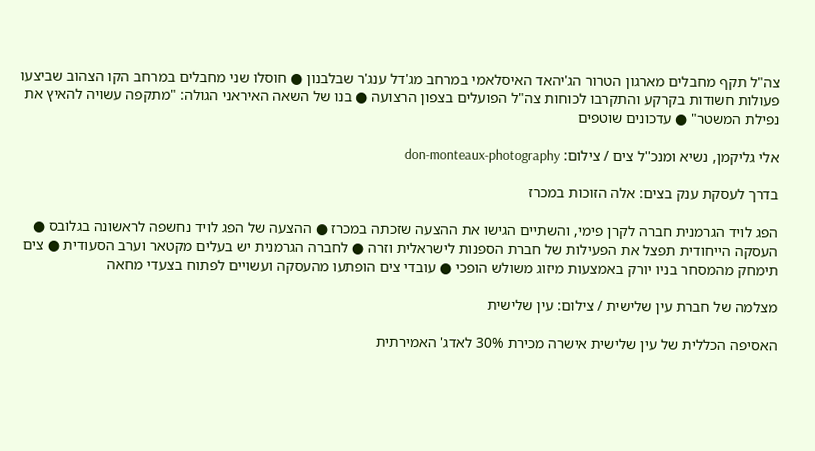צה"ל תקף מחבלים מארגון הטרור הג'יהאד האיסלאמי במרחב מג'דל ענג'ר שבלבנון ● חוסלו שני מחבלים במרחב הקו הצהוב שביצעו פעולות חשודות בקרקע והתקרבו לכוחות צה"ל הפועלים בצפון הרצועה ● בנו של השאה האיראני הגולה: "מתקפה עשויה להאיץ את נפילת המשטר" ● עדכונים שוטפים

אלי גליקמן, נשיא ומנכ''ל צים / צילום: don-monteaux-photography

בדרך לעסקת ענק בצים: אלה הזוכות במכרז

הפג לויד הגרמנית חברה לקרן פימי, והשתיים הגישו את ההצעה שזכתה במכרז ● ההצעה של הפג לויד נחשפה לראשונה בגלובס ● העסקה הייחודית תפצל את הפעילות של חברת הספנות לישראלית וזרה ● לחברה הגרמנית יש בעלים מקטאר וערב הסעודית ● צים תימחק מהמסחר בניו יורק באמצעות מיזוג משולש הופכי ● עובדי צים הופתעו מהעסקה ועשויים לפתוח בצעדי מחאה

מצלמה של חברת עין שלישית / צילום: עין שלישית

האסיפה הכללית של עין שלישית אישרה מכירת 30% לאדג' האמירתית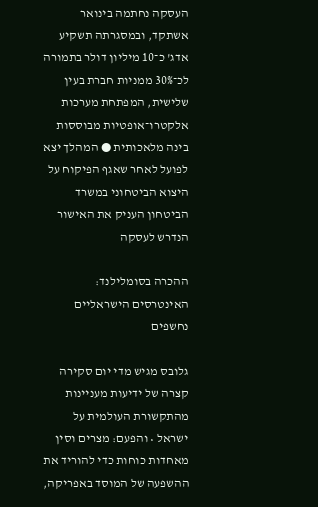העסקה נחתמה בינואר אשתקד, ובמסגרתה תשקיע אדג' כ־10 מיליון דולר בתמורה לכ־30% ממניות חברת בעין שלישית, המפתחת מערכות אלקטרו־אופטיות מבוססות בינה מלאכותית ● המהלך יצא לפועל לאחר שאגף הפיקוח על היצוא הביטחוני במשרד הביטחון העניק את האישור הנדרש לעסקה

ההכרה בסומלילנד: האינטרסים הישראליים נחשפים

גלובס מגיש מדי יום סקירה קצרה של ידיעות מעניינות מהתקשורת העולמית על ישראל • והפעם: מצרים וסין מאחדות כוחות כדי להוריד את ההשפעה של המוסד באפריקה,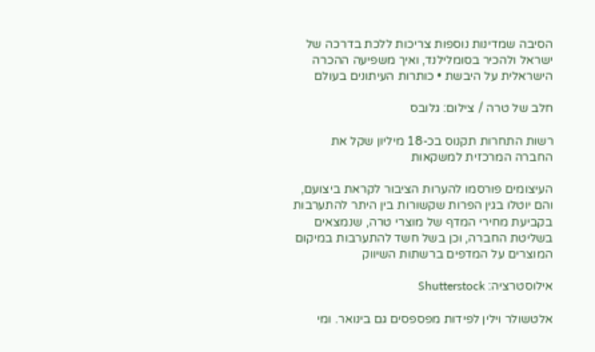הסיבה שמדינות נוספות צריכות ללכת בדרכה של ישראל ולהכיר בסומלילנד, ואיך משפיעה ההכרה הישראלית על היבשת • כותרות העיתונים בעולם

חלב של טרה / צילום: גלובס

רשות התחרות תקנוס בכ-18 מיליון שקל את החברה המרכזית למשקאות

העיצומים פורסמו להערות הציבור לקראת ביצועם, והם יוטלו בגין הפרות שקשורות בין היתר להתערבות בקביעת מחירי המדף של מוצרי טרה, שנמצאים בשליטת החברה, וכן בשל חשד להתערבות במיקום המוצרים על המדפים ברשתות השיווק

אילוסטרציה: Shutterstock

אלטשולר וילין לפידות מפספסים גם בינואר. ומי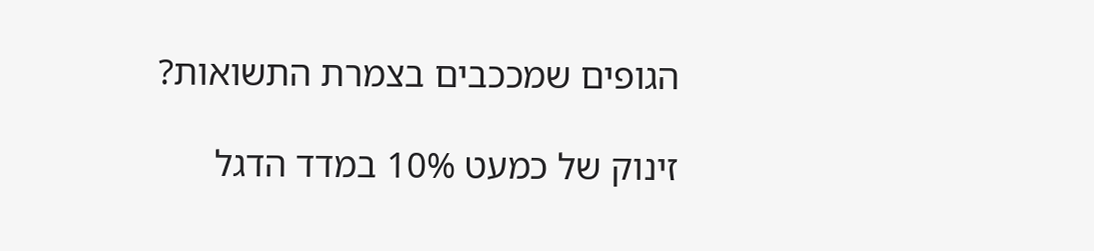הגופים שמככבים בצמרת התשואות?

זינוק של כמעט 10% במדד הדגל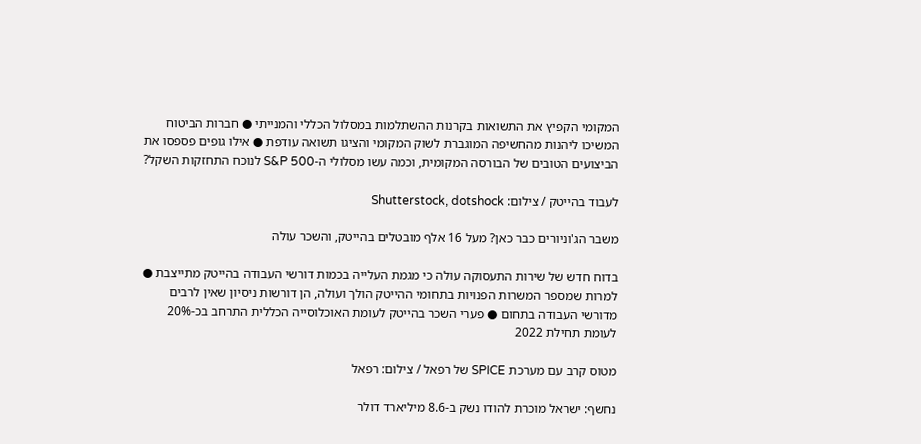המקומי הקפיץ את התשואות בקרנות ההשתלמות במסלול הכללי והמנייתי ● חברות הביטוח המשיכו ליהנות מהחשיפה המוגברת לשוק המקומי והציגו תשואה עודפת ● אילו גופים פספסו את הביצועים הטובים של הבורסה המקומית, וכמה עשו מסלולי ה-S&P 500 לנוכח התחזקות השקל?

לעבוד בהייטק / צילום: Shutterstock, dotshock

משבר הג'וניורים כבר כאן? מעל 16 אלף מובטלים בהייטק, והשכר עולה

בדוח חדש של שירות התעסוקה עולה כי מגמת העלייה בכמות דורשי העבודה בהייטק מתייצבת ● למרות שמספר המשרות הפנויות בתחומי ההייטק הולך ועולה, הן דורשות ניסיון שאין לרבים מדורשי העבודה בתחום ● פערי השכר בהייטק לעומת האוכלוסייה הכללית התרחב בכ-20% לעומת תחילת 2022

מטוס קרב עם מערכת SPICE של רפאל / צילום: רפאל

נחשף: ישראל מוכרת להודו נשק ב-8.6 מיליארד דולר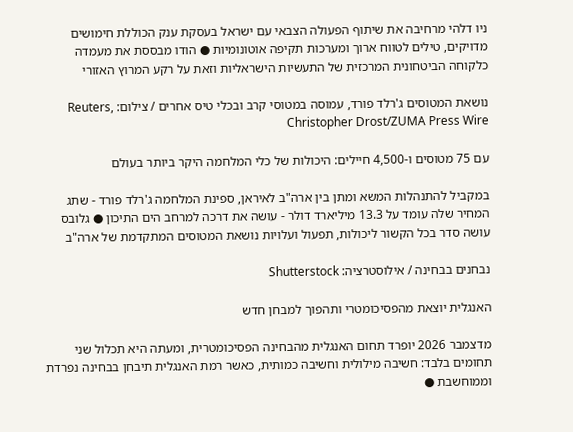ניו דלהי מרחיבה את שיתוף הפעולה הצבאי עם ישראל בעסקת ענק הכוללת חימושים מדויקים, טילים לטווח ארוך ומערכות תקיפה אוטונומיות ● הודו מבססת את מעמדה כלקוחה הביטחונית המרכזית של התעשיות הישראליות וזאת על רקע המרוץ האזורי

נושאת המטוסים ג'רלד פורד, עמוסה במטוסי קרב ובכלי טיס אחרים / צילום: Reuters, Christopher Drost/ZUMA Press Wire

עם 75 מטוסים ו-4,500 חיילים: היכולות של כלי המלחמה היקר ביותר בעולם

במקביל להתנהלות המשא ומתן בין ארה"ב לאיראן, ספינת המלחמה ג'רלד פורד - שתג המחיר שלה עומד על 13.3 מיליארד דולר - עושה את דרכה למרחב הים התיכון ● גלובס עושה סדר בכל הקשור ליכולות, תפעול ועלויות נושאת המטוסים המתקדמת של ארה"ב

נבחנים בבחינה / אילוסטרציה: Shutterstock

האנגלית יוצאת מהפסיכומטרי ותהפוך למבחן חדש

מדצמבר 2026 יופרד תחום האנגלית מהבחינה הפסיכומטרית, ומעתה היא תכלול שני תחומים בלבד: חשיבה מילולית וחשיבה כמותית, כאשר רמת האנגלית תיבחן בבחינה נפרדת וממוחשבת ●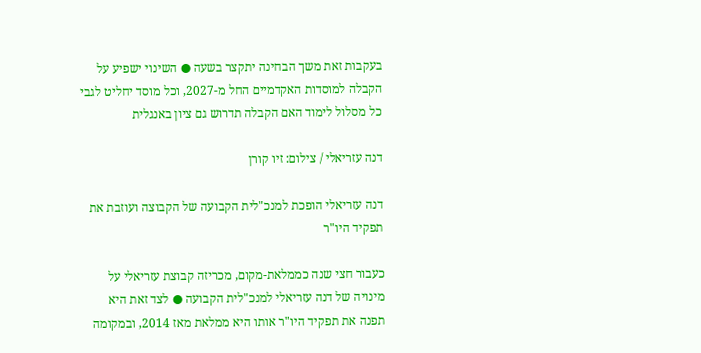בעקבות זאת משך הבחינה יתקצר בשעה ● השינוי ישפיע על הקבלה למוסדות האקדמיים החל מ-2027, וכל מוסד יחליט לגבי כל מסלול לימוד האם הקבלה תדרוש גם ציון באנגלית

דנה עזריאלי / צילום: זיו קורן

דנה עזריאלי הופכת למנכ"לית הקבועה של הקבוצה ועוזבת את תפקיד היו"ר

כעבור חצי שנה כממלאת-מקום, מכריזה קבוצת עזריאלי על מינויה של דנה עזריאלי למנכ"לית הקבועה ● לצד זאת היא תפנה את תפקיד היו"ר אותו היא ממלאת מאז 2014, ובמקומה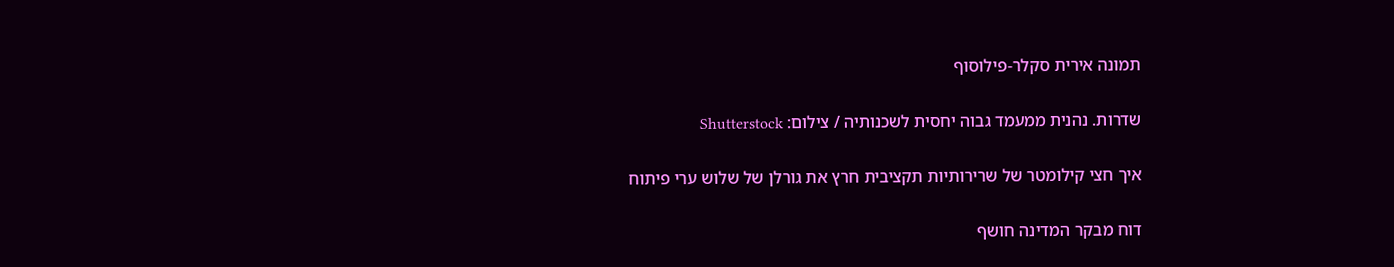תמונה אירית סקלר-פילוסוף

שדרות. נהנית ממעמד גבוה יחסית לשכנותיה / צילום: Shutterstock

איך חצי קילומטר של שרירותיות תקציבית חרץ את גורלן של שלוש ערי פיתוח

דוח מבקר המדינה חושף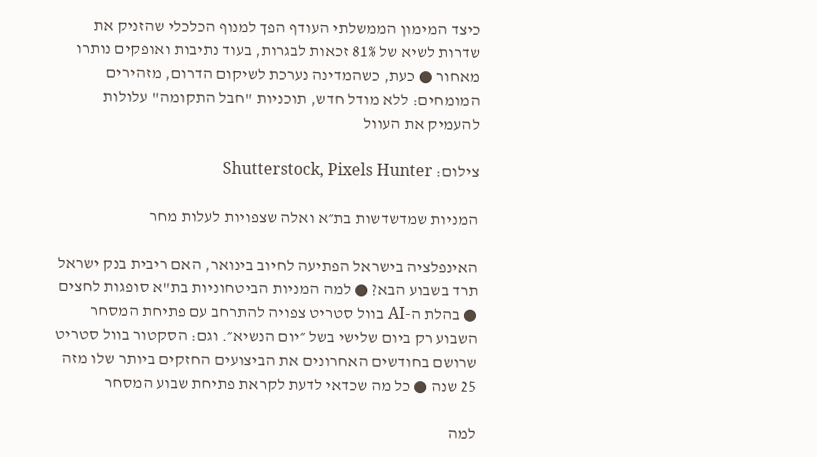כיצד המימון הממשלתי העודף הפך למנוף הכלכלי שהזניק את שדרות לשיא של 81% זכאות לבגרות, בעוד נתיבות ואופקים נותרו מאחור ● כעת, כשהמדינה נערכת לשיקום הדרום, מזהירים המומחים: ללא מודל חדש, תוכניות "חבל התקומה" עלולות להעמיק את העוול

צילום: Shutterstock, Pixels Hunter

המניות שמדשדשות בת״א ואלה שצפויות לעלות מחר

האינפלציה בישראל הפתיעה לחיוב בינואר, האם ריבית בנק ישראל תרד בשבוע הבא? ● למה המניות הביטחוניות בת"א סופגות לחצים ● בהלת ה-AI בוול סטריט צפויה להתרחב עם פתיחת המסחר השבוע רק ביום שלישי בשל ״יום הנשיא״. וגם: הסקטור בוול סטריט שרושם בחודשים האחרונים את הביצועים החזקים ביותר שלו מזה 25 שנה ● כל מה שכדאי לדעת לקראת פתיחת שבוע המסחר

למה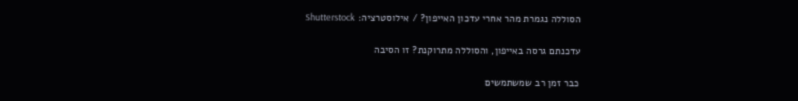הסוללה נגמרת מהר אחרי עדכון האייפון? / אילוסטרציה: Shutterstock

עדכנתם גרסה באייפון, והסוללה מתרוקנת? זו הסיבה

כבר זמן רב שמשתמשים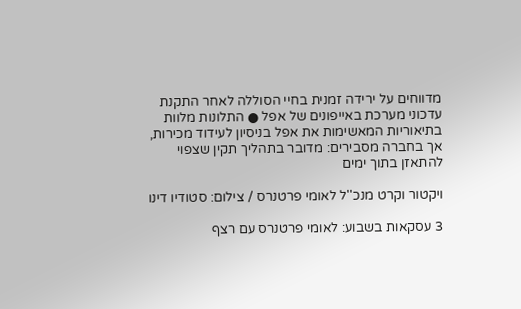מדווחים על ירידה זמנית בחיי הסוללה לאחר התקנת עדכוני מערכת באייפונים של אפל ● התלונות מלוות בתיאוריות המאשימות את אפל בניסיון לעידוד מכירות, אך בחברה מסבירים: מדובר בתהליך תקין שצפוי להתאזן בתוך ימים

ויקטור וקרט מנכ''ל לאומי פרטנרס / צילום: סטודיו דינו

3 עסקאות בשבוע: לאומי פרטנרס עם רצף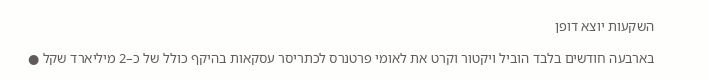השקעות יוצא דופן

בארבעה חודשים בלבד הוביל ויקטור וקרט את לאומי פרטנרס לכתריסר עסקאות בהיקף כולל של כ–2 מיליארד שקל ●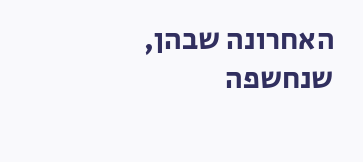האחרונה שבהן, שנחשפה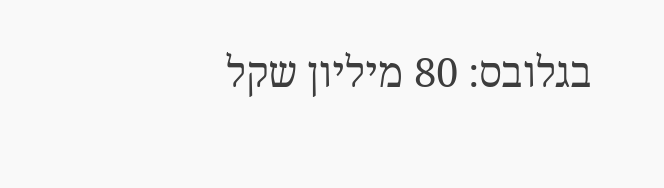בגלובס: 80 מיליון שקל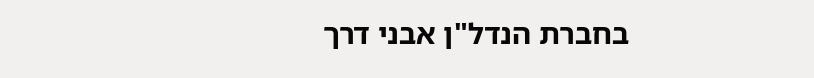בחברת הנדל"ן אבני דרך